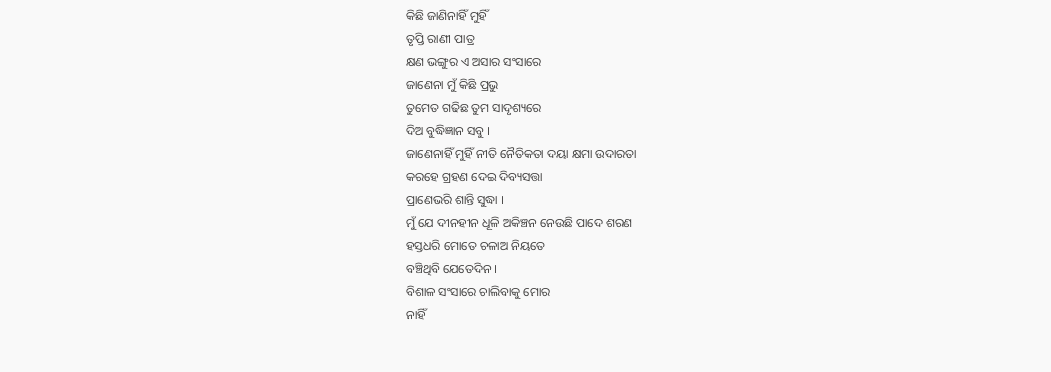କିଛି ଜାଣିନାହିଁ ମୁହିଁ
ତୃପ୍ତି ରାଣୀ ପାତ୍ର
କ୍ଷଣ ଭଙ୍ଗୁର ଏ ଅସାର ସଂସାରେ
ଜାଣେନା ମୁଁ କିଛି ପ୍ରଭୁ
ତୁମେତ ଗଢିଛ ତୁମ ସାଦୃଶ୍ୟରେ
ଦିଅ ବୁଦ୍ଧିଜ୍ଞାନ ସବୁ ।
ଜାଣେନାହିଁ ମୁହିଁ ନୀତି ନୈତିକତା ଦୟା କ୍ଷମା ଉଦାରତା
କରହେ ଗ୍ରହଣ ଦେଇ ଦିବ୍ୟସତ୍ତା
ପ୍ରାଣେଭରି ଶାନ୍ତି ସୁଦ୍ଧା ।
ମୁଁ ଯେ ଦୀନହୀନ ଧୂଳି ଅକିଞ୍ଚନ ନେଉଛି ପାଦେ ଶରଣ
ହସ୍ତଧରି ମୋତେ ଚଳାଅ ନିୟତେ
ବଞ୍ଚିଥିବି ଯେତେଦିନ ।
ବିଶାଳ ସଂସାରେ ଚାଲିବାକୁ ମୋର
ନାହିଁ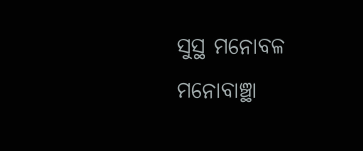ସୁସ୍ଥ ମନୋବଳ
ମନୋବାଞ୍ଛା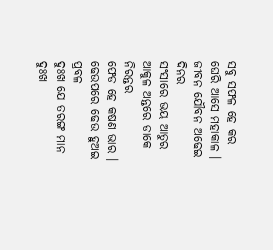ସବୁ ସଫଳ ହେ କର
ଘେରି ଆସେ ମହାକାଳ ।
ଜୀବନ ଯୌବନ ଅଢେଇ ଦିନର
ସଂସାରେ ଭୟ ଆତୁର
ଆକୁଳ ଅନ୍ତରେ ଡାକେ ନିରନ୍ତର
ଫେଡ ହେ କଷଣ ଭାର ।
ଢେଉପରେ ଢେଉ ହୁଅଇ ପ୍ରବଳ
ଦୁଃଖ ଯେ ତରଙ୍ଗ ମାନ
ଦୁଃଖ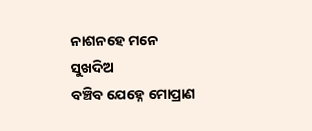ନାଶନହେ ମନେ ସୁଖଦିଅ
ବଞ୍ଚିବ ଯେହ୍ନେ ମୋପ୍ରାଣ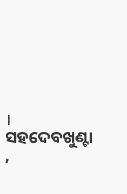।
ସହଦେବଖୁଣ୍ଟା ,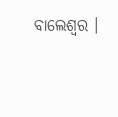ବାଲେଶ୍ଵର ।